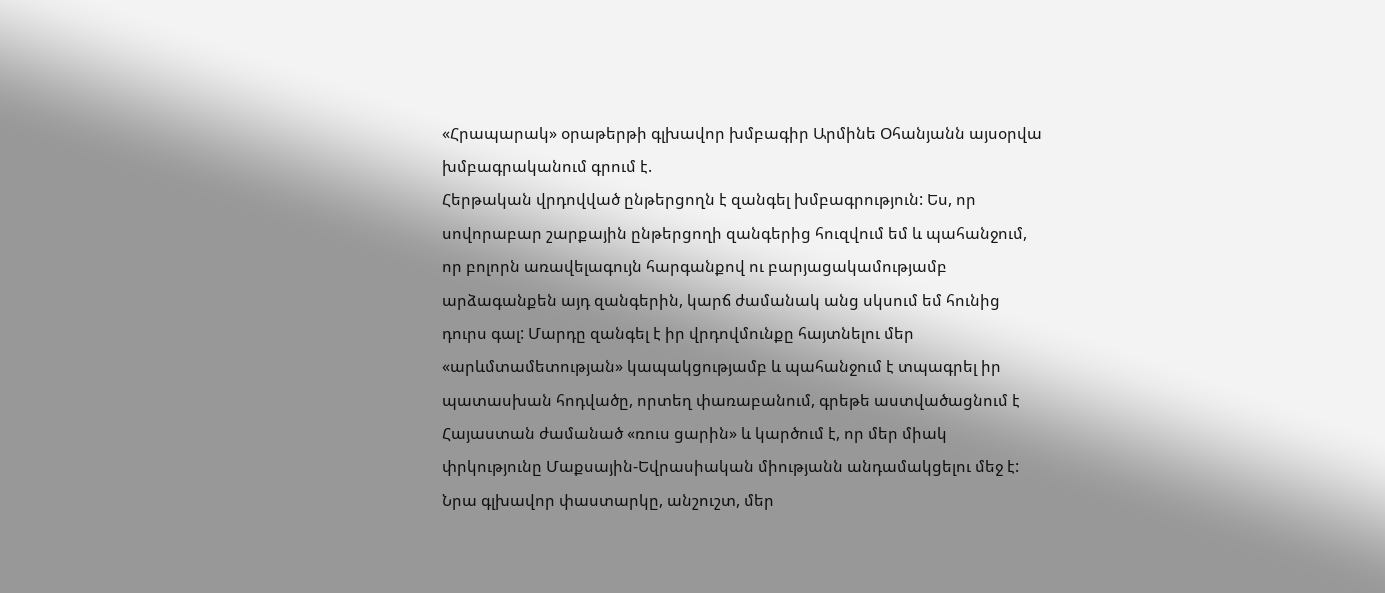«Հրապարակ» օրաթերթի գլխավոր խմբագիր Արմինե Օհանյանն այսօրվա խմբագրականում գրում է.
Հերթական վրդովված ընթերցողն է զանգել խմբագրություն: Ես, որ սովորաբար շարքային ընթերցողի զանգերից հուզվում եմ և պահանջում, որ բոլորն առավելագույն հարգանքով ու բարյացակամությամբ արձագանքեն այդ զանգերին, կարճ ժամանակ անց սկսում եմ հունից դուրս գալ: Մարդը զանգել է իր վրդովմունքը հայտնելու մեր «արևմտամետության» կապակցությամբ և պահանջում է տպագրել իր պատասխան հոդվածը, որտեղ փառաբանում, գրեթե աստվածացնում է Հայաստան ժամանած «ռուս ցարին» և կարծում է, որ մեր միակ փրկությունը Մաքսային-Եվրասիական միությանն անդամակցելու մեջ է: Նրա գլխավոր փաստարկը, անշուշտ, մեր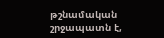թշնամական շրջապատն է,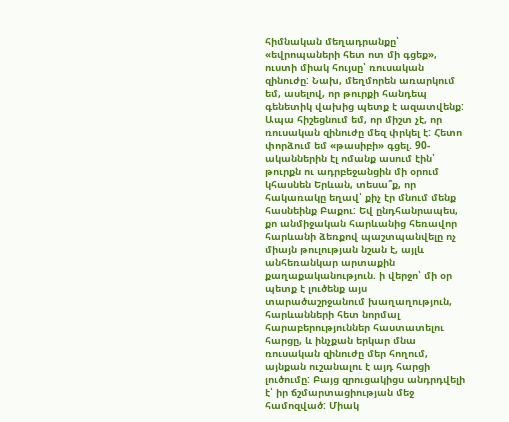հիմնական մեղադրանքը՝ «եվրոպաների հետ ոտ մի գցեք», ուստի միակ հույսը՝ ռուսական զինուժը: Նախ, մեղմորեն առարկում եմ, ասելով, որ թուրքի հանդեպ գենետիկ վախից պետք է ազատվենք:
Ապա հիշեցնում եմ, որ միշտ չէ, որ ռուսական զինուժը մեզ փրկել է: Հետո փորձում եմ «թասիբի» գցել. 90-ականներին էլ ոմանք ասում էին՝ թուրքն ու ադրբեջանցին մի օրում կհասնեն Երևան, տեսա՞ք, որ հակառակը եղավ՝ քիչ էր մնում մենք հասնեինք Բաքու: Եվ ընդհանրապես, քո անմիջական հարևանից հեռավոր հարևանի ձեռքով պաշտպանվելը ոչ միայն թուլության նշան է, այլև անհեռանկար արտաքին քաղաքականություն. ի վերջո՝ մի օր պետք է լուծենք այս տարածաշրջանում խաղաղություն, հարևանների հետ նորմալ հարաբերություններ հաստատելու հարցը, և ինչքան երկար մնա ռուսական զինուժը մեր հողում, այնքան ուշանալու է այդ հարցի լուծումը: Բայց զրուցակիցս անդրդվելի է՝ իր ճշմարտացիության մեջ համոզված: Միակ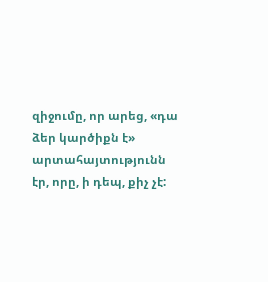զիջումը, որ արեց, «դա ձեր կարծիքն է» արտահայտությունն էր, որը, ի դեպ, քիչ չէ: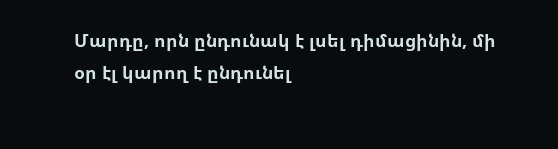Մարդը, որն ընդունակ է լսել դիմացինին, մի օր էլ կարող է ընդունել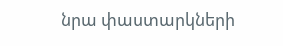նրա փաստարկների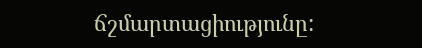ճշմարտացիությունը: